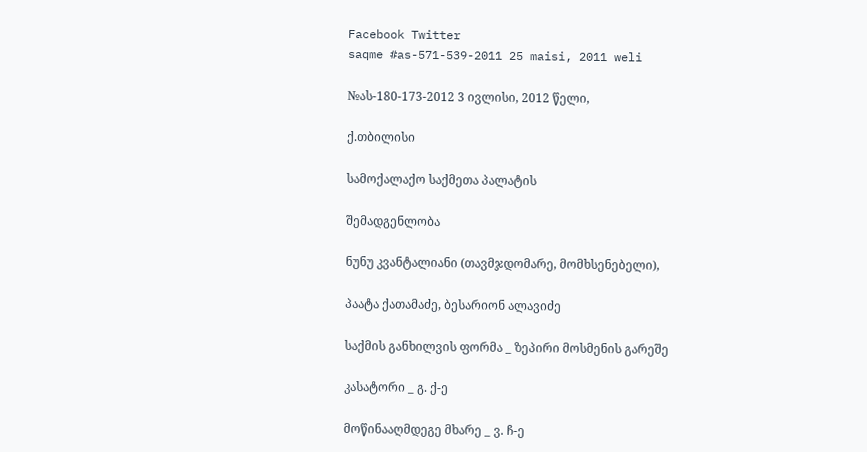Facebook Twitter
saqme #as-571-539-2011 25 maisi, 2011 weli

№ას-180-173-2012 3 ივლისი, 2012 წელი,

ქ.თბილისი

სამოქალაქო საქმეთა პალატის

შემადგენლობა

ნუნუ კვანტალიანი (თავმჯდომარე, მომხსენებელი),

პაატა ქათამაძე, ბესარიონ ალავიძე

საქმის განხილვის ფორმა _ ზეპირი მოსმენის გარეშე

კასატორი _ გ. ქ-ე

მოწინააღმდეგე მხარე _ ვ. ჩ-ე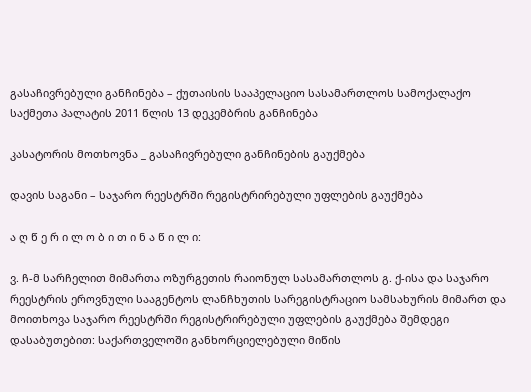გასაჩივრებული განჩინება – ქუთაისის სააპელაციო სასამართლოს სამოქალაქო საქმეთა პალატის 2011 წლის 13 დეკემბრის განჩინება

კასატორის მოთხოვნა _ გასაჩივრებული განჩინების გაუქმება

დავის საგანი – საჯარო რეესტრში რეგისტრირებული უფლების გაუქმება

ა ღ წ ე რ ი ლ ო ბ ი თ ი ნ ა წ ი ლ ი:

ვ. ჩ-მ სარჩელით მიმართა ოზურგეთის რაიონულ სასამართლოს გ. ქ-ისა და საჯარო რეესტრის ეროვნული სააგენტოს ლანჩხუთის სარეგისტრაციო სამსახურის მიმართ და მოითხოვა საჯარო რეესტრში რეგისტრირებული უფლების გაუქმება შემდეგი დასაბუთებით: საქართველოში განხორციელებული მიწის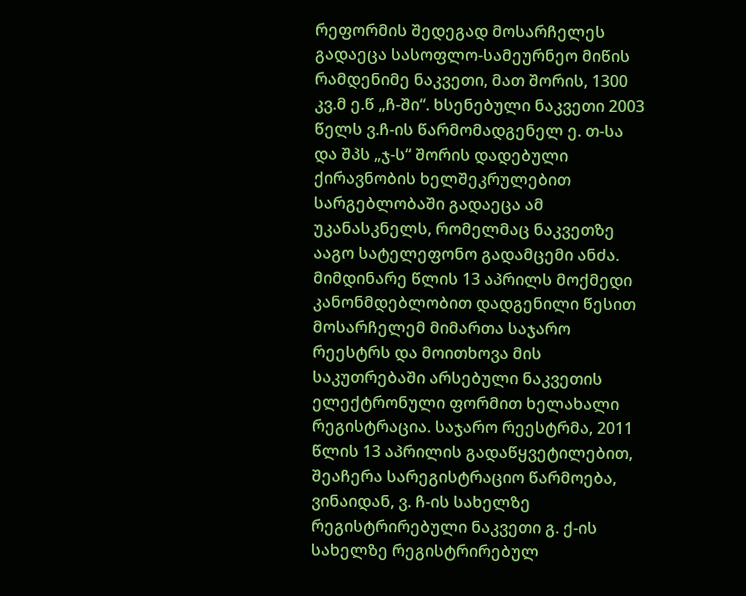რეფორმის შედეგად მოსარჩელეს გადაეცა სასოფლო-სამეურნეო მიწის რამდენიმე ნაკვეთი, მათ შორის, 1300 კვ.მ ე.წ „ჩ-ში“. ხსენებული ნაკვეთი 2003 წელს ვ.ჩ-ის წარმომადგენელ ე. თ-სა და შპს „ჯ-ს“ შორის დადებული ქირავნობის ხელშეკრულებით სარგებლობაში გადაეცა ამ უკანასკნელს, რომელმაც ნაკვეთზე ააგო სატელეფონო გადამცემი ანძა. მიმდინარე წლის 13 აპრილს მოქმედი კანონმდებლობით დადგენილი წესით მოსარჩელემ მიმართა საჯარო რეესტრს და მოითხოვა მის საკუთრებაში არსებული ნაკვეთის ელექტრონული ფორმით ხელახალი რეგისტრაცია. საჯარო რეესტრმა, 2011 წლის 13 აპრილის გადაწყვეტილებით, შეაჩერა სარეგისტრაციო წარმოება, ვინაიდან, ვ. ჩ-ის სახელზე რეგისტრირებული ნაკვეთი გ. ქ-ის სახელზე რეგისტრირებულ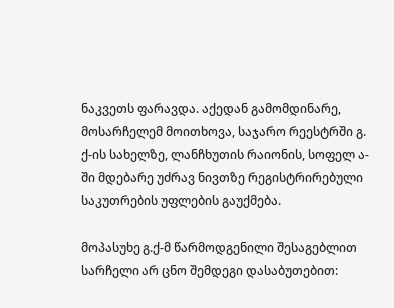ნაკვეთს ფარავდა. აქედან გამომდინარე, მოსარჩელემ მოითხოვა, საჯარო რეესტრში გ. ქ-ის სახელზე, ლანჩხუთის რაიონის, სოფელ ა-ში მდებარე უძრავ ნივთზე რეგისტრირებული საკუთრების უფლების გაუქმება.

მოპასუხე გ.ქ-მ წარმოდგენილი შესაგებლით სარჩელი არ ცნო შემდეგი დასაბუთებით: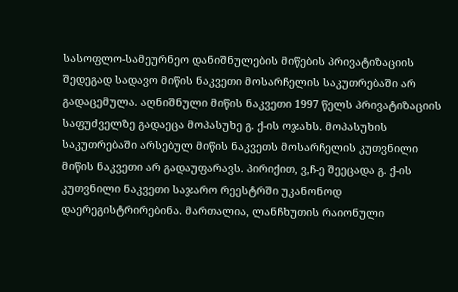სასოფლო-სამეურნეო დანიშნულების მიწების პრივატიზაციის შედეგად სადავო მიწის ნაკვეთი მოსარჩელის საკუთრებაში არ გადაცემულა. აღნიშნული მიწის ნაკვეთი 1997 წელს პრივატიზაციის საფუძველზე გადაეცა მოპასუხე გ. ქ-ის ოჯახს. მოპასუხის საკუთრებაში არსებულ მიწის ნაკვეთს მოსარჩელის კუთვნილი მიწის ნაკვეთი არ გადაუფარავს. პირიქით, ვ,ჩ-ე შეეცადა გ. ქ-ის კუთვნილი ნაკვეთი საჯარო რეესტრში უკანონოდ დაერეგისტრირებინა. მართალია, ლანჩხუთის რაიონული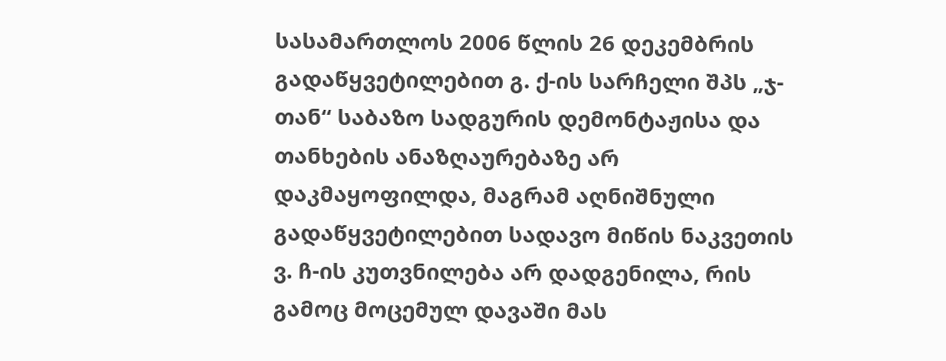სასამართლოს 2006 წლის 26 დეკემბრის გადაწყვეტილებით გ. ქ-ის სარჩელი შპს „ჯ-თან“ საბაზო სადგურის დემონტაჟისა და თანხების ანაზღაურებაზე არ დაკმაყოფილდა, მაგრამ აღნიშნული გადაწყვეტილებით სადავო მიწის ნაკვეთის ვ. ჩ-ის კუთვნილება არ დადგენილა, რის გამოც მოცემულ დავაში მას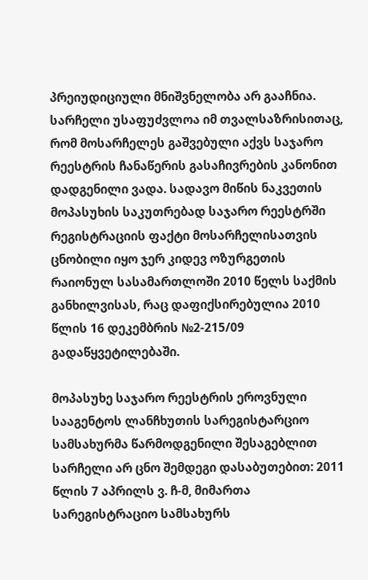პრეიუდიციული მნიშვნელობა არ გააჩნია. სარჩელი უსაფუძვლოა იმ თვალსაზრისითაც, რომ მოსარჩელეს გაშვებული აქვს საჯარო რეესტრის ჩანაწერის გასაჩივრების კანონით დადგენილი ვადა. სადავო მიწის ნაკვეთის მოპასუხის საკუთრებად საჯარო რეესტრში რეგისტრაციის ფაქტი მოსარჩელისათვის ცნობილი იყო ჯერ კიდევ ოზურგეთის რაიონულ სასამართლოში 2010 წელს საქმის განხილვისას, რაც დაფიქსირებულია 2010 წლის 16 დეკემბრის №2-215/09 გადაწყვეტილებაში.

მოპასუხე საჯარო რეესტრის ეროვნული სააგენტოს ლანჩხუთის სარეგისტარციო სამსახურმა წარმოდგენილი შესაგებლით სარჩელი არ ცნო შემდეგი დასაბუთებით: 2011 წლის 7 აპრილს ვ. ჩ-მ, მიმართა სარეგისტრაციო სამსახურს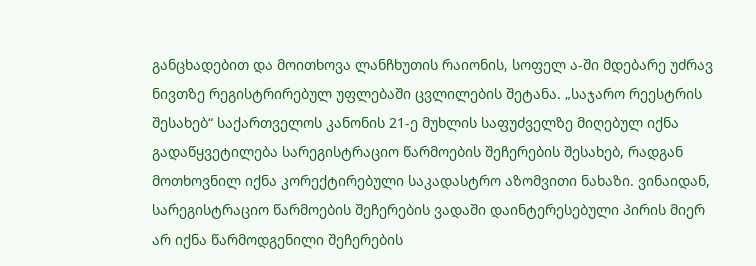განცხადებით და მოითხოვა ლანჩხუთის რაიონის, სოფელ ა-ში მდებარე უძრავ ნივთზე რეგისტრირებულ უფლებაში ცვლილების შეტანა. „საჯარო რეესტრის შესახებ“ საქართველოს კანონის 21-ე მუხლის საფუძველზე მიღებულ იქნა გადაწყვეტილება სარეგისტრაციო წარმოების შეჩერების შესახებ, რადგან მოთხოვნილ იქნა კორექტირებული საკადასტრო აზომვითი ნახაზი. ვინაიდან, სარეგისტრაციო წარმოების შეჩერების ვადაში დაინტერესებული პირის მიერ არ იქნა წარმოდგენილი შეჩერების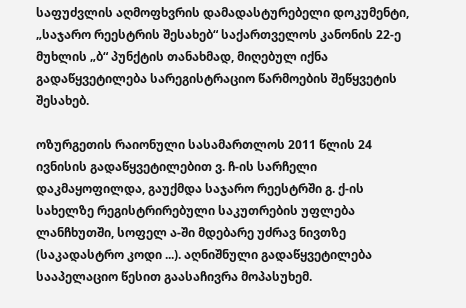საფუძვლის აღმოფხვრის დამადასტურებელი დოკუმენტი, „საჯარო რეესტრის შესახებ“ საქართველოს კანონის 22-ე მუხლის „ბ“ პუნქტის თანახმად, მიღებულ იქნა გადაწყვეტილება სარეგისტრაციო წარმოების შეწყვეტის შესახებ.

ოზურგეთის რაიონული სასამართლოს 2011 წლის 24 ივნისის გადაწყვეტილებით ვ. ჩ-ის სარჩელი დაკმაყოფილდა, გაუქმდა საჯარო რეესტრში გ. ქ-ის სახელზე რეგისტრირებული საკუთრების უფლება ლანჩხუთში, სოფელ ა-ში მდებარე უძრავ ნივთზე (საკადასტრო კოდი ...). აღნიშნული გადაწყვეტილება სააპელაციო წესით გაასაჩივრა მოპასუხემ.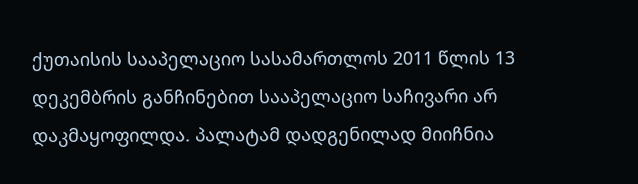ქუთაისის სააპელაციო სასამართლოს 2011 წლის 13 დეკემბრის განჩინებით სააპელაციო საჩივარი არ დაკმაყოფილდა. პალატამ დადგენილად მიიჩნია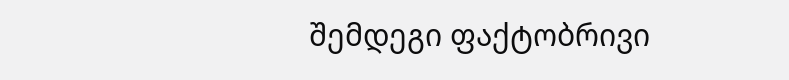შემდეგი ფაქტობრივი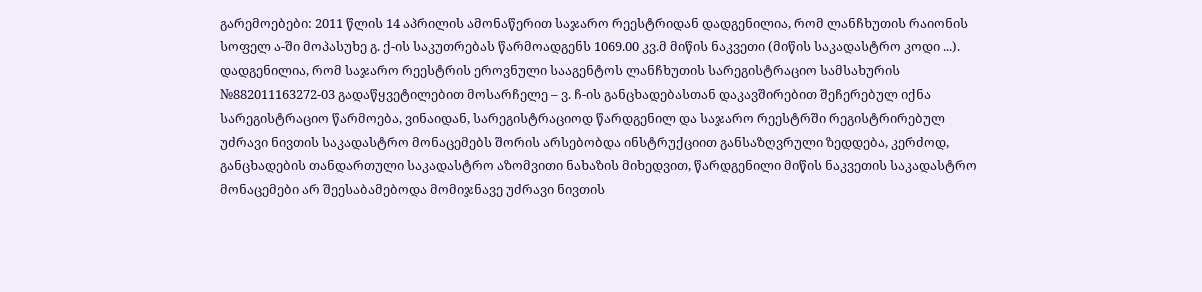გარემოებები: 2011 წლის 14 აპრილის ამონაწერით საჯარო რეესტრიდან დადგენილია, რომ ლანჩხუთის რაიონის სოფელ ა-ში მოპასუხე გ. ქ-ის საკუთრებას წარმოადგენს 1069.00 კვ.მ მიწის ნაკვეთი (მიწის საკადასტრო კოდი ...). დადგენილია, რომ საჯარო რეესტრის ეროვნული სააგენტოს ლანჩხუთის სარეგისტრაციო სამსახურის №882011163272-03 გადაწყვეტილებით მოსარჩელე – ვ. ჩ-ის განცხადებასთან დაკავშირებით შეჩერებულ იქნა სარეგისტრაციო წარმოება, ვინაიდან, სარეგისტრაციოდ წარდგენილ და საჯარო რეესტრში რეგისტრირებულ უძრავი ნივთის საკადასტრო მონაცემებს შორის არსებობდა ინსტრუქციით განსაზღვრული ზედდება, კერძოდ, განცხადების თანდართული საკადასტრო აზომვითი ნახაზის მიხედვით, წარდგენილი მიწის ნაკვეთის საკადასტრო მონაცემები არ შეესაბამებოდა მომიჯნავე უძრავი ნივთის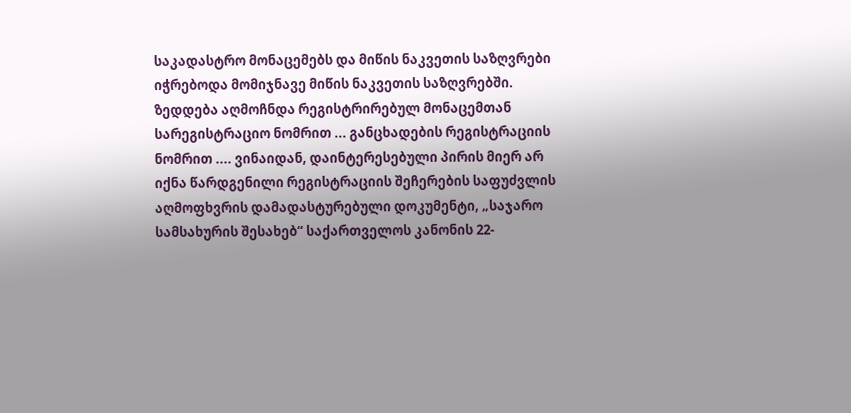საკადასტრო მონაცემებს და მიწის ნაკვეთის საზღვრები იჭრებოდა მომიჯნავე მიწის ნაკვეთის საზღვრებში. ზედდება აღმოჩნდა რეგისტრირებულ მონაცემთან სარეგისტრაციო ნომრით ... განცხადების რეგისტრაციის ნომრით .... ვინაიდან, დაინტერესებული პირის მიერ არ იქნა წარდგენილი რეგისტრაციის შეჩერების საფუძვლის აღმოფხვრის დამადასტურებული დოკუმენტი, „საჯარო სამსახურის შესახებ“ საქართველოს კანონის 22-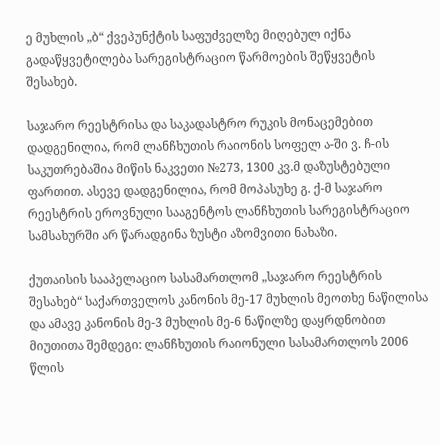ე მუხლის „ბ“ ქვეპუნქტის საფუძველზე მიღებულ იქნა გადაწყვეტილება სარეგისტრაციო წარმოების შეწყვეტის შესახებ.

საჯარო რეესტრისა და საკადასტრო რუკის მონაცემებით დადგენილია, რომ ლანჩხუთის რაიონის სოფელ ა-ში ვ. ჩ-ის საკუთრებაშია მიწის ნაკვეთი №273, 1300 კვ.მ დაზუსტებული ფართით. ასევე დადგენილია, რომ მოპასუხე გ. ქ-მ საჯარო რეესტრის ეროვნული სააგენტოს ლანჩხუთის სარეგისტრაციო სამსახურში არ წარადგინა ზუსტი აზომვითი ნახაზი.

ქუთაისის სააპელაციო სასამართლომ „საჯარო რეესტრის შესახებ“ საქართველოს კანონის მე-17 მუხლის მეოთხე ნაწილისა და ამავე კანონის მე-3 მუხლის მე-6 ნაწილზე დაყრდნობით მიუთითა შემდეგი: ლანჩხუთის რაიონული სასამართლოს 2006 წლის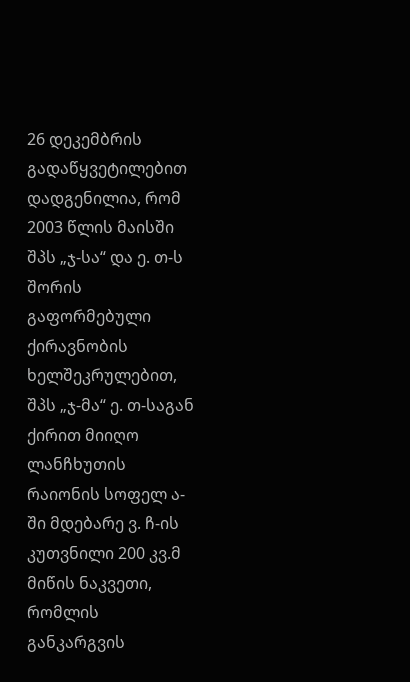26 დეკემბრის გადაწყვეტილებით დადგენილია, რომ 2003 წლის მაისში შპს „ჯ-სა“ და ე. თ-ს შორის გაფორმებული ქირავნობის ხელშეკრულებით, შპს „ჯ-მა“ ე. თ-საგან ქირით მიიღო ლანჩხუთის რაიონის სოფელ ა-ში მდებარე ვ. ჩ-ის კუთვნილი 200 კვ.მ მიწის ნაკვეთი, რომლის განკარგვის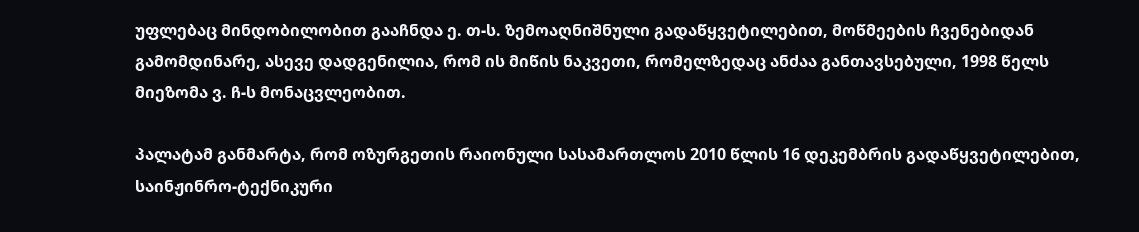უფლებაც მინდობილობით გააჩნდა ე. თ-ს. ზემოაღნიშნული გადაწყვეტილებით, მოწმეების ჩვენებიდან გამომდინარე, ასევე დადგენილია, რომ ის მიწის ნაკვეთი, რომელზედაც ანძაა განთავსებული, 1998 წელს მიეზომა ვ. ჩ-ს მონაცვლეობით.

პალატამ განმარტა, რომ ოზურგეთის რაიონული სასამართლოს 2010 წლის 16 დეკემბრის გადაწყვეტილებით, საინჟინრო-ტექნიკური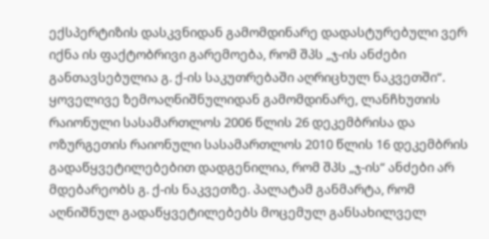ექსპერტიზის დასკვნიდან გამომდინარე დადასტურებული ვერ იქნა ის ფაქტობრივი გარემოება, რომ შპს „ჯ-ის ანძები განთავსებულია გ. ქ-ის საკუთრებაში აღრიცხულ ნაკვეთში“. ყოველივე ზემოაღნიშნულიდან გამომდინარე, ლანჩხუთის რაიონული სასამართლოს 2006 წლის 26 დეკემბრისა და ოზურგეთის რაიონული სასამართლოს 2010 წლის 16 დეკემბრის გადაწყვეტილებებით დადგენილია, რომ შპს „ჯ-ის“ ანძები არ მდებარეობს გ. ქ-ის ნაკვეთზე. პალატამ განმარტა, რომ აღნიშნულ გადაწყვეტილებებს მოცემულ განსახილველ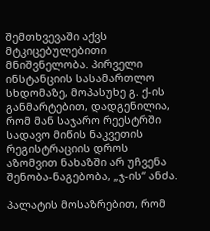შემთხვევაში აქვს მტკიცებულებითი მნიშვნელობა. პირველი ინსტანციის სასამართლო სხდომაზე, მოპასუხე გ. ქ-ის განმარტებით, დადგენილია, რომ მან საჯარო რეესტრში სადავო მიწის ნაკვეთის რეგისტრაციის დროს აზომვით ნახაზში არ უჩვენა შენობა-ნაგებობა, „ჯ-ის“ ანძა.

პალატის მოსაზრებით, რომ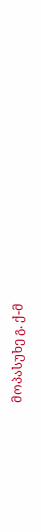მოპასუხე გ. ქ-მ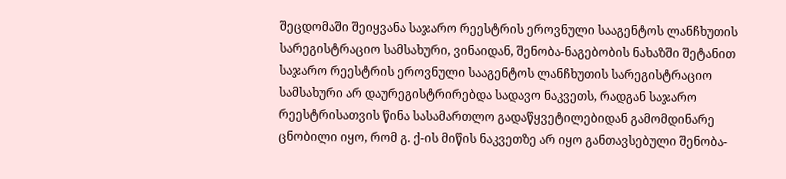შეცდომაში შეიყვანა საჯარო რეესტრის ეროვნული სააგენტოს ლანჩხუთის სარეგისტრაციო სამსახური, ვინაიდან, შენობა-ნაგებობის ნახაზში შეტანით საჯარო რეესტრის ეროვნული სააგენტოს ლანჩხუთის სარეგისტრაციო სამსახური არ დაურეგისტრირებდა სადავო ნაკვეთს, რადგან საჯარო რეესტრისათვის წინა სასამართლო გადაწყვეტილებიდან გამომდინარე ცნობილი იყო, რომ გ. ქ-ის მიწის ნაკვეთზე არ იყო განთავსებული შენობა-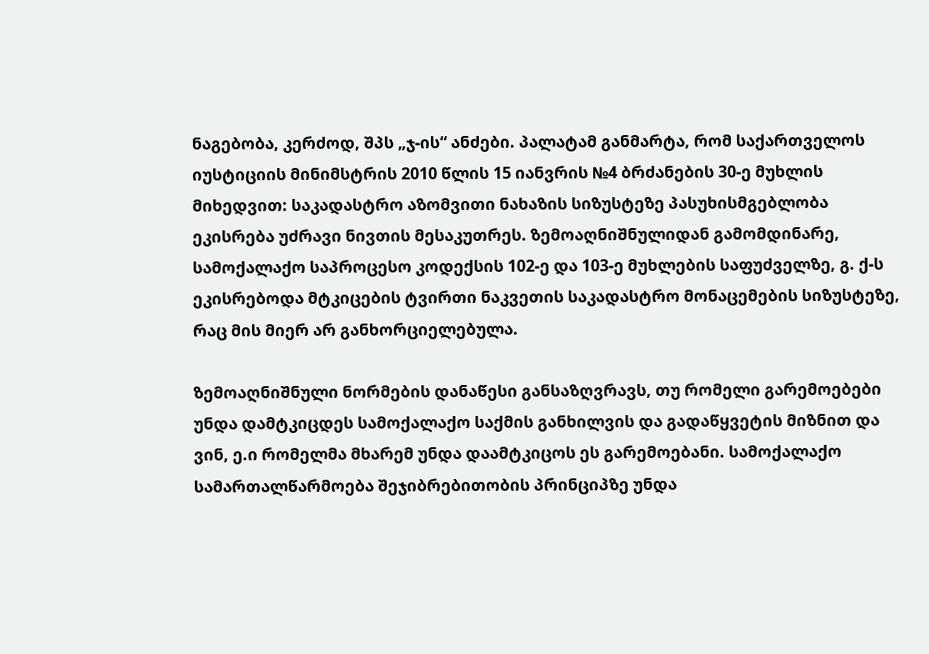ნაგებობა, კერძოდ, შპს „ჯ-ის“ ანძები. პალატამ განმარტა, რომ საქართველოს იუსტიციის მინიმსტრის 2010 წლის 15 იანვრის №4 ბრძანების 30-ე მუხლის მიხედვით: საკადასტრო აზომვითი ნახაზის სიზუსტეზე პასუხისმგებლობა ეკისრება უძრავი ნივთის მესაკუთრეს. ზემოაღნიშნულიდან გამომდინარე, სამოქალაქო საპროცესო კოდექსის 102-ე და 103-ე მუხლების საფუძველზე, გ. ქ-ს ეკისრებოდა მტკიცების ტვირთი ნაკვეთის საკადასტრო მონაცემების სიზუსტეზე, რაც მის მიერ არ განხორციელებულა.

ზემოაღნიშნული ნორმების დანაწესი განსაზღვრავს, თუ რომელი გარემოებები უნდა დამტკიცდეს სამოქალაქო საქმის განხილვის და გადაწყვეტის მიზნით და ვინ, ე.ი რომელმა მხარემ უნდა დაამტკიცოს ეს გარემოებანი. სამოქალაქო სამართალწარმოება შეჯიბრებითობის პრინციპზე უნდა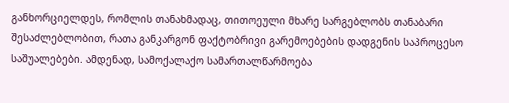განხორციელდეს, რომლის თანახმადაც, თითოეული მხარე სარგებლობს თანაბარი შესაძლებლობით, რათა განკარგონ ფაქტობრივი გარემოებების დადგენის საპროცესო საშუალებები. ამდენად, სამოქალაქო სამართალწარმოება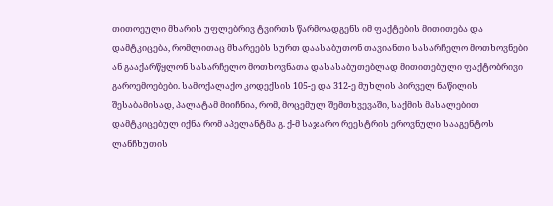თითოეული მხარის უფლებრივ ტვირთს წარმოადგენს იმ ფაქტების მითითება და დამტკიცება, რომლითაც მხარეებს სურთ დაასაბუთონ თავიანთი სასარჩელო მოთხოვნები ან გააქარწყლონ სასარჩელო მოთხოვნათა დასასაბუთებლად მითითებული ფაქტობრივი გაროემოებები. სამოქალაქო კოდექსის 105-ე და 312-ე მუხლის პირველ ნაწილის შესაბამისად, პალატამ მიიჩნია, რომ, მოცემულ შემთხვევაში, საქმის მასალებით დამტკიცებულ იქნა რომ აპელანტმა გ. ქ-მ საჯარო რეესტრის ეროვნული სააგენტოს ლანჩხუთის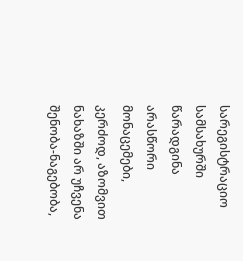სარეგისტრაციო სამსახურში წარადგინა არასწორი მონაცემები, კერძოდ, აზომვით ნახაზში არ უჩვენა შენობა-ნაგებობა,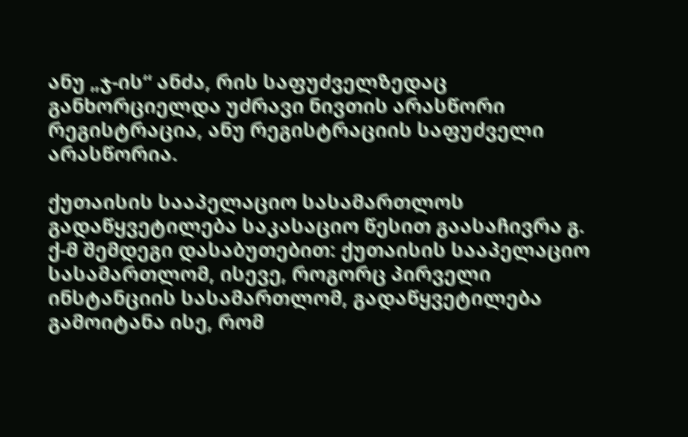ანუ „ჯ-ის“ ანძა, რის საფუძველზედაც განხორციელდა უძრავი ნივთის არასწორი რეგისტრაცია, ანუ რეგისტრაციის საფუძველი არასწორია.

ქუთაისის სააპელაციო სასამართლოს გადაწყვეტილება საკასაციო წესით გაასაჩივრა გ. ქ-მ შემდეგი დასაბუთებით: ქუთაისის სააპელაციო სასამართლომ, ისევე, როგორც პირველი ინსტანციის სასამართლომ, გადაწყვეტილება გამოიტანა ისე, რომ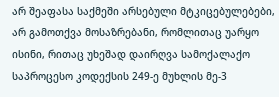არ შეაფასა საქმეში არსებული მტკიცებულებები, არ გამოთქვა მოსაზრებანი, რომლითაც უარყო ისინი, რითაც უხეშად დაირღვა სამოქალაქო საპროცესო კოდექსის 249-ე მუხლის მე-3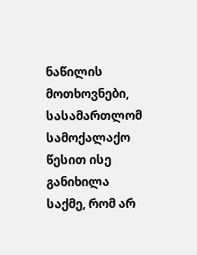ნაწილის მოთხოვნები, სასამართლომ სამოქალაქო წესით ისე განიხილა საქმე, რომ არ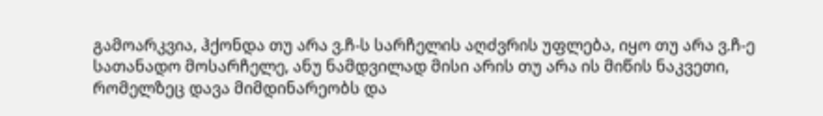გამოარკვია, ჰქონდა თუ არა ვ.ჩ-ს სარჩელის აღძვრის უფლება, იყო თუ არა ვ.ჩ-ე სათანადო მოსარჩელე, ანუ ნამდვილად მისი არის თუ არა ის მიწის ნაკვეთი, რომელზეც დავა მიმდინარეობს და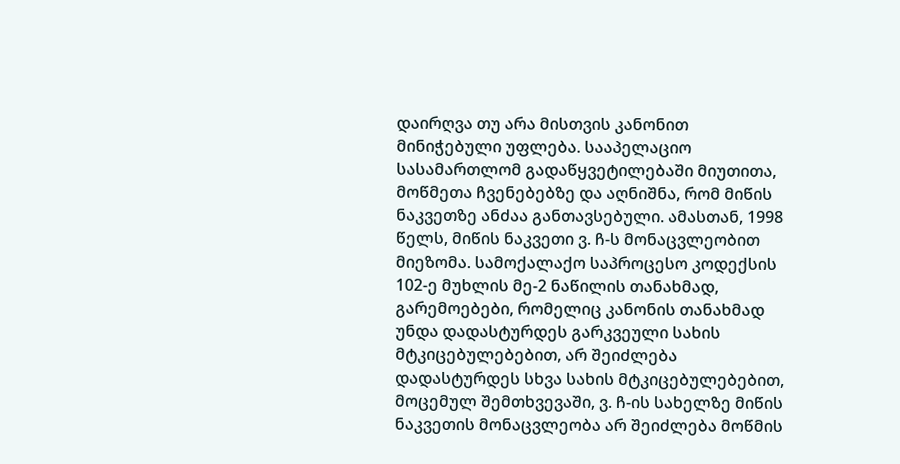დაირღვა თუ არა მისთვის კანონით მინიჭებული უფლება. სააპელაციო სასამართლომ გადაწყვეტილებაში მიუთითა, მოწმეთა ჩვენებებზე და აღნიშნა, რომ მიწის ნაკვეთზე ანძაა განთავსებული. ამასთან, 1998 წელს, მიწის ნაკვეთი ვ. ჩ-ს მონაცვლეობით მიეზომა. სამოქალაქო საპროცესო კოდექსის 102-ე მუხლის მე-2 ნაწილის თანახმად, გარემოებები, რომელიც კანონის თანახმად უნდა დადასტურდეს გარკვეული სახის მტკიცებულებებით, არ შეიძლება დადასტურდეს სხვა სახის მტკიცებულებებით, მოცემულ შემთხვევაში, ვ. ჩ-ის სახელზე მიწის ნაკვეთის მონაცვლეობა არ შეიძლება მოწმის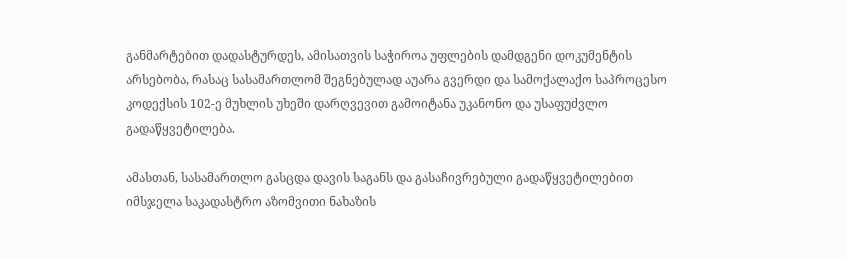განმარტებით დადასტურდეს, ამისათვის საჭიროა უფლების დამდგენი დოკუმენტის არსებობა, რასაც სასამართლომ შეგნებულად აუარა გვერდი და სამოქალაქო საპროცესო კოდექსის 102-ე მუხლის უხეში დარღვევით გამოიტანა უკანონო და უსაფუძვლო გადაწყვეტილება.

ამასთან, სასამართლო გასცდა დავის საგანს და გასაჩივრებული გადაწყვეტილებით იმსჯელა საკადასტრო აზომვითი ნახაზის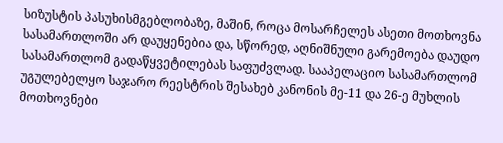სიზუსტის პასუხისმგებლობაზე, მაშინ, როცა მოსარჩელეს ასეთი მოთხოვნა სასამართლოში არ დაუყენებია და, სწორედ, აღნიშნული გარემოება დაუდო სასამართლომ გადაწყვეტილებას საფუძვლად. სააპელაციო სასამართლომ უგულებელყო საჯარო რეესტრის შესახებ კანონის მე-11 და 26-ე მუხლის მოთხოვნები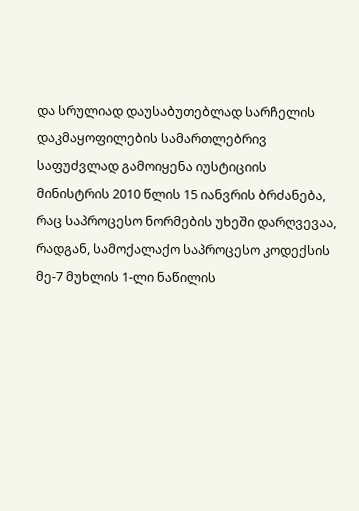და სრულიად დაუსაბუთებლად სარჩელის დაკმაყოფილების სამართლებრივ საფუძვლად გამოიყენა იუსტიციის მინისტრის 2010 წლის 15 იანვრის ბრძანება, რაც საპროცესო ნორმების უხეში დარღვევაა, რადგან, სამოქალაქო საპროცესო კოდექსის მე-7 მუხლის 1-ლი ნაწილის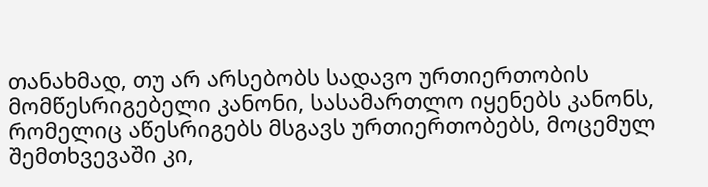თანახმად, თუ არ არსებობს სადავო ურთიერთობის მომწესრიგებელი კანონი, სასამართლო იყენებს კანონს, რომელიც აწესრიგებს მსგავს ურთიერთობებს, მოცემულ შემთხვევაში კი,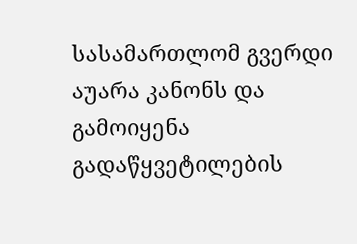სასამართლომ გვერდი აუარა კანონს და გამოიყენა გადაწყვეტილების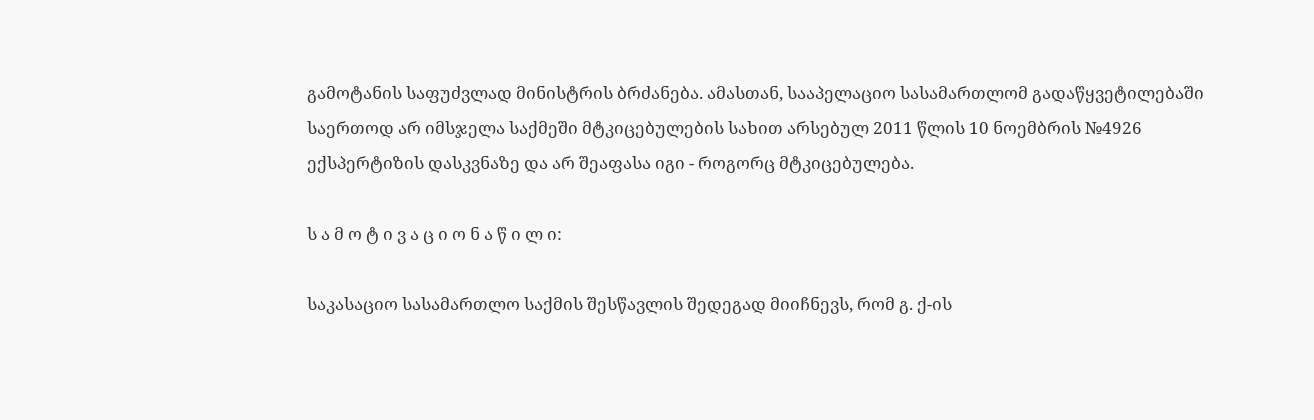გამოტანის საფუძვლად მინისტრის ბრძანება. ამასთან, სააპელაციო სასამართლომ გადაწყვეტილებაში საერთოდ არ იმსჯელა საქმეში მტკიცებულების სახით არსებულ 2011 წლის 10 ნოემბრის №4926 ექსპერტიზის დასკვნაზე და არ შეაფასა იგი - როგორც მტკიცებულება.

ს ა მ ო ტ ი ვ ა ც ი ო ნ ა წ ი ლ ი:

საკასაციო სასამართლო საქმის შესწავლის შედეგად მიიჩნევს, რომ გ. ქ-ის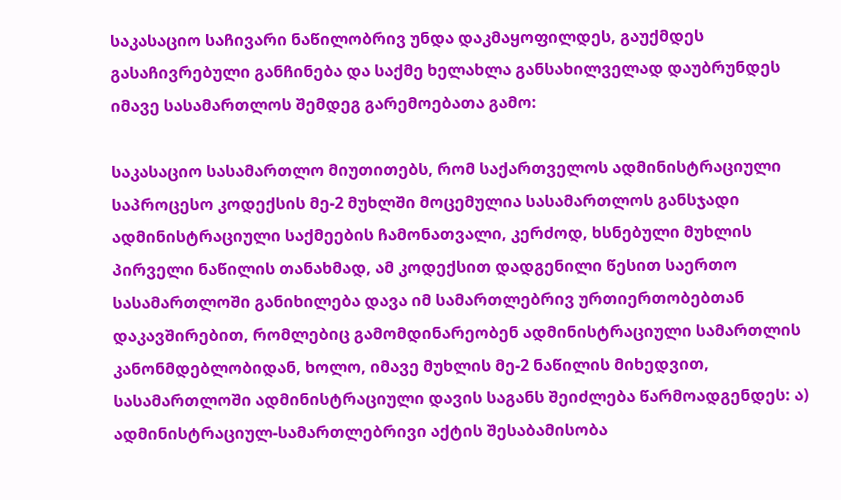საკასაციო საჩივარი ნაწილობრივ უნდა დაკმაყოფილდეს, გაუქმდეს გასაჩივრებული განჩინება და საქმე ხელახლა განსახილველად დაუბრუნდეს იმავე სასამართლოს შემდეგ გარემოებათა გამო:

საკასაციო სასამართლო მიუთითებს, რომ საქართველოს ადმინისტრაციული საპროცესო კოდექსის მე-2 მუხლში მოცემულია სასამართლოს განსჯადი ადმინისტრაციული საქმეების ჩამონათვალი, კერძოდ, ხსნებული მუხლის პირველი ნაწილის თანახმად, ამ კოდექსით დადგენილი წესით საერთო სასამართლოში განიხილება დავა იმ სამართლებრივ ურთიერთობებთან დაკავშირებით, რომლებიც გამომდინარეობენ ადმინისტრაციული სამართლის კანონმდებლობიდან, ხოლო, იმავე მუხლის მე-2 ნაწილის მიხედვით, სასამართლოში ადმინისტრაციული დავის საგანს შეიძლება წარმოადგენდეს: ა) ადმინისტრაციულ-სამართლებრივი აქტის შესაბამისობა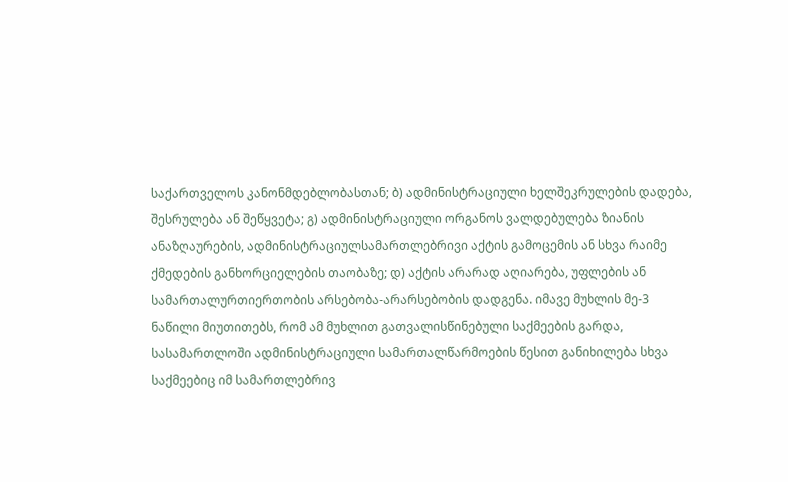საქართველოს კანონმდებლობასთან; ბ) ადმინისტრაციული ხელშეკრულების დადება, შესრულება ან შეწყვეტა; გ) ადმინისტრაციული ორგანოს ვალდებულება ზიანის ანაზღაურების, ადმინისტრაციულსამართლებრივი აქტის გამოცემის ან სხვა რაიმე ქმედების განხორციელების თაობაზე; დ) აქტის არარად აღიარება, უფლების ან სამართალურთიერთობის არსებობა-არარსებობის დადგენა. იმავე მუხლის მე-3 ნაწილი მიუთითებს, რომ ამ მუხლით გათვალისწინებული საქმეების გარდა, სასამართლოში ადმინისტრაციული სამართალწარმოების წესით განიხილება სხვა საქმეებიც იმ სამართლებრივ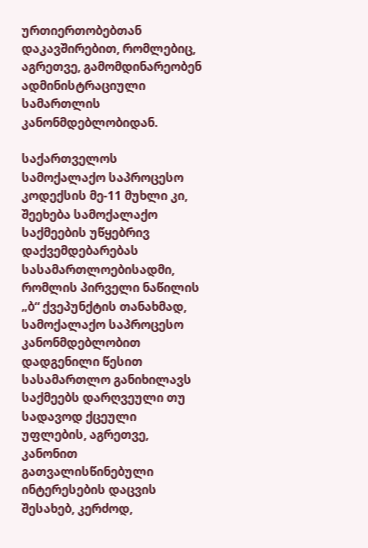ურთიერთობებთან დაკავშირებით, რომლებიც, აგრეთვე, გამომდინარეობენ ადმინისტრაციული სამართლის კანონმდებლობიდან.

საქართველოს სამოქალაქო საპროცესო კოდექსის მე-11 მუხლი კი, შეეხება სამოქალაქო საქმეების უწყებრივ დაქვემდებარებას სასამართლოებისადმი, რომლის პირველი ნაწილის „ბ“ ქვეპუნქტის თანახმად, სამოქალაქო საპროცესო კანონმდებლობით დადგენილი წესით სასამართლო განიხილავს საქმეებს დარღვეული თუ სადავოდ ქცეული უფლების, აგრეთვე, კანონით გათვალისწინებული ინტერესების დაცვის შესახებ, კერძოდ,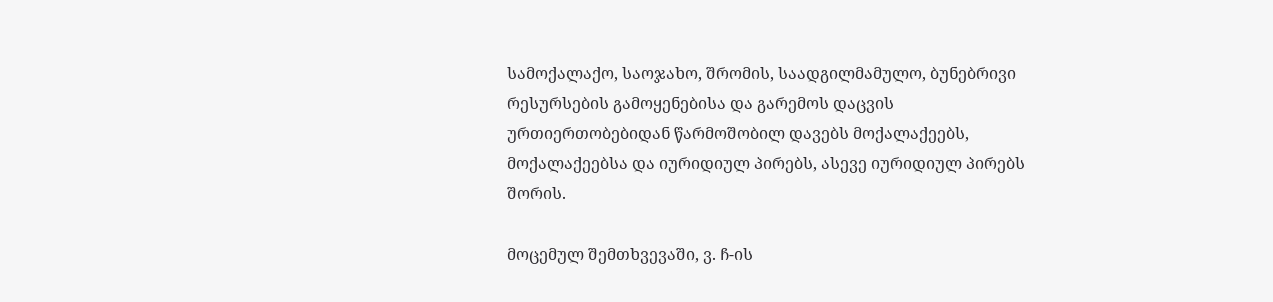სამოქალაქო, საოჯახო, შრომის, საადგილმამულო, ბუნებრივი რესურსების გამოყენებისა და გარემოს დაცვის ურთიერთობებიდან წარმოშობილ დავებს მოქალაქეებს, მოქალაქეებსა და იურიდიულ პირებს, ასევე იურიდიულ პირებს შორის.

მოცემულ შემთხვევაში, ვ. ჩ-ის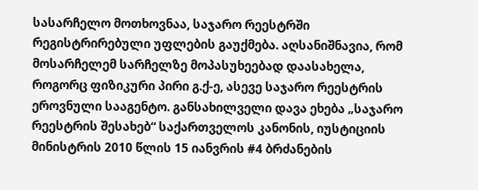სასარჩელო მოთხოვნაა, საჯარო რეესტრში რეგისტრირებული უფლების გაუქმება. აღსანიშნავია, რომ მოსარჩელემ სარჩელზე მოპასუხეებად დაასახელა, როგორც ფიზიკური პირი გ.ქ-ე, ასევე საჯარო რეესტრის ეროვნული სააგენტო. განსახილველი დავა ეხება „საჯარო რეესტრის შესახებ“ საქართველოს კანონის, იუსტიციის მინისტრის 2010 წლის 15 იანვრის #4 ბრძანების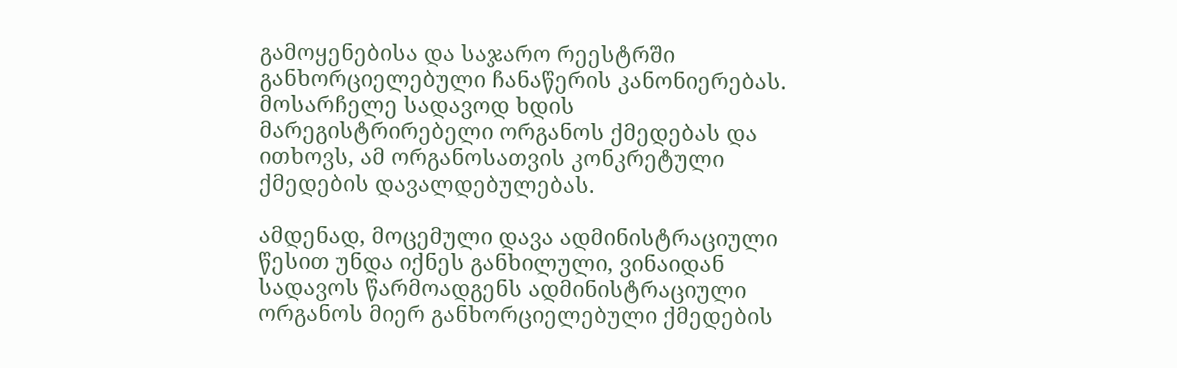გამოყენებისა და საჯარო რეესტრში განხორციელებული ჩანაწერის კანონიერებას. მოსარჩელე სადავოდ ხდის მარეგისტრირებელი ორგანოს ქმედებას და ითხოვს, ამ ორგანოსათვის კონკრეტული ქმედების დავალდებულებას.

ამდენად, მოცემული დავა ადმინისტრაციული წესით უნდა იქნეს განხილული, ვინაიდან სადავოს წარმოადგენს ადმინისტრაციული ორგანოს მიერ განხორციელებული ქმედების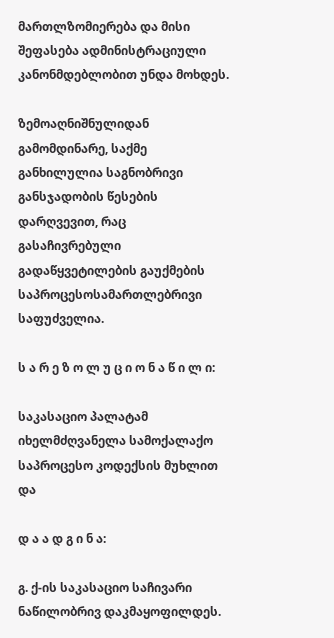მართლზომიერება და მისი შეფასება ადმინისტრაციული კანონმდებლობით უნდა მოხდეს.

ზემოაღნიშნულიდან გამომდინარე, საქმე განხილულია საგნობრივი განსჯადობის წესების დარღვევით, რაც გასაჩივრებული გადაწყვეტილების გაუქმების საპროცესოსამართლებრივი საფუძველია.

ს ა რ ე ზ ო ლ უ ც ი ო ნ ა წ ი ლ ი:

საკასაციო პალატამ იხელმძღვანელა სამოქალაქო საპროცესო კოდექსის მუხლით და

დ ა ა დ გ ი ნ ა:

გ. ქ-ის საკასაციო საჩივარი ნაწილობრივ დაკმაყოფილდეს.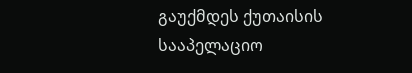გაუქმდეს ქუთაისის სააპელაციო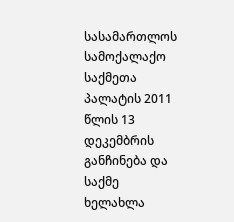სასამართლოს სამოქალაქო საქმეთა პალატის 2011 წლის 13 დეკემბრის განჩინება და საქმე ხელახლა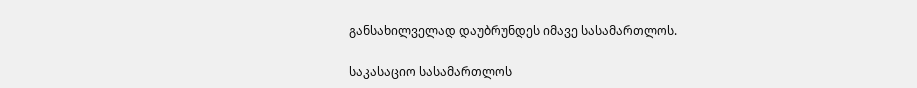განსახილველად დაუბრუნდეს იმავე სასამართლოს.

საკასაციო სასამართლოს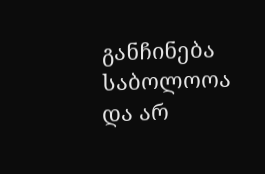განჩინება საბოლოოა და არ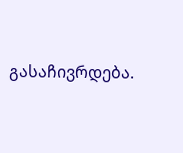გასაჩივრდება.